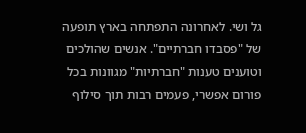גל ושי. לאחרונה התפתחה בארץ תופעה של "פסבדו חברתיים". אנשים שהולכים וטוענים טענות "חברתיות" מגוונות בכל פורום אפשרי, פעמים רבות תוך סילוף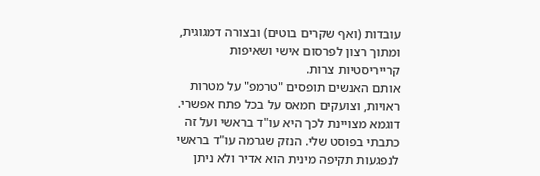עובדות (ואף שקרים בוטים) ובצורה דמגוגית, ומתוך רצון לפרסום אישי ושאיפות קרייריסטיות צרות.
אותם האנשים תופסים "טרמפ" על מטרות ראויות, וצועקים חמאס על בכל פתח אפשרי. דוגמא מצויינת לכך היא עו"ד בראשי ועל זה כתבתי בפוסט שלי. הנזק שגרמה עו"ד בראשי לנפגעות תקיפה מינית הוא אדיר ולא ניתן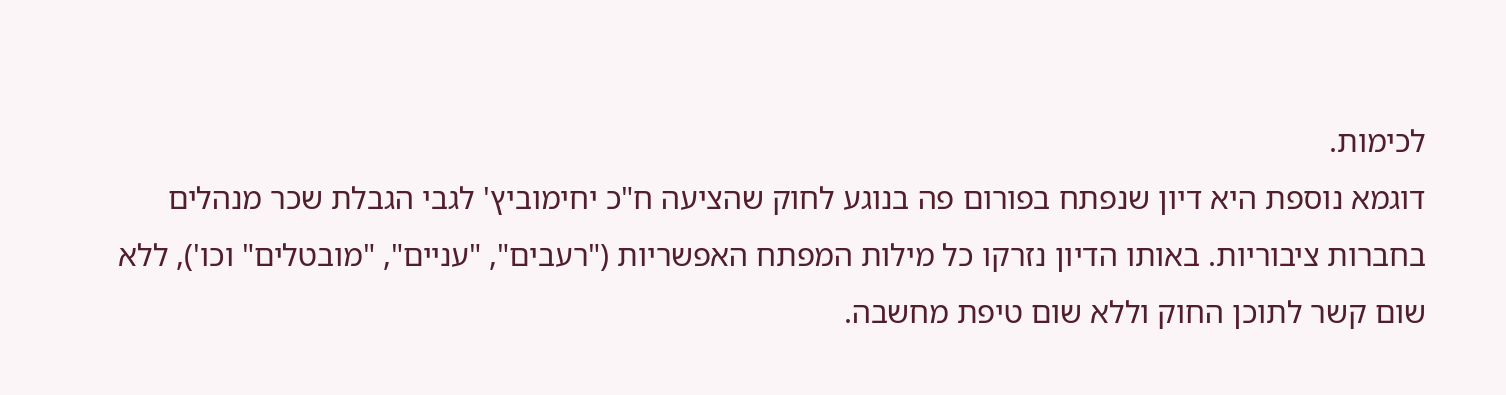לכימות.
דוגמא נוספת היא דיון שנפתח בפורום פה בנוגע לחוק שהציעה ח"כ יחימוביץ' לגבי הגבלת שכר מנהלים בחברות ציבוריות. באותו הדיון נזרקו כל מילות המפתח האפשריות ("רעבים", "עניים", "מובטלים" וכו'), ללא שום קשר לתוכן החוק וללא שום טיפת מחשבה.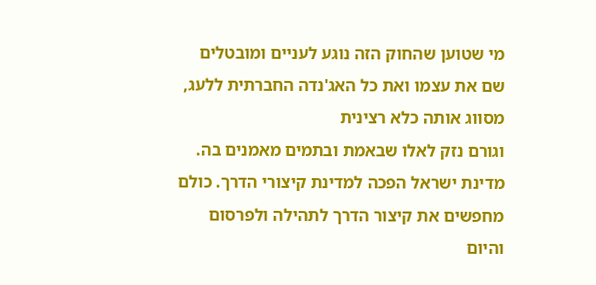מי שטוען שהחוק הזה נוגע לעניים ומובטלים שם את עצמו ואת כל האג'נדה החברתית ללעג, מסווג אותה כלא רצינית
וגורם נזק לאלו שבאמת ובתמים מאמנים בה.
מדינת ישראל הפכה למדינת קיצורי הדרך. כולם מחפשים את קיצור הדרך לתהילה ולפרסום והיום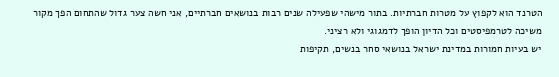הטרנד הוא לקפוץ על מטרות חברתיות. בתור מישהי שפעילה שנים רבות בנושאים חברתיים, אני חשה צער גדול שהתחום הפך מקור משיכה לטרמפיסטים וכל הדיון הופך לדמגוגי ולא רציני.
יש בעיות חמורות במדינת ישראל בנושאי סחר בנשים, תקיפות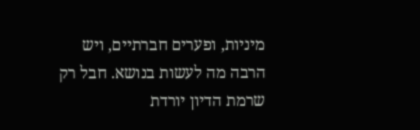מיניות, ופערים חברתיים, ויש הרבה מה לעשות בנושא. חבל רק שרמת הדיון יורדת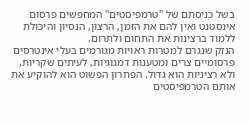בשל כניסתם של "טרמפיסטים" המחפשים פרסום אינסטנט ואין להם את הזמן, הרצון, הנסיון והיכולת ללמוד ברצינות את התחום ולתרום.
הנזק שנגרם למטרות ראויות מגורמים בעלי אינטרסים פרסומיים צרים ומטענות דמגוגיות, לעיתים שקריות, ולא רציניות הוא גדול. הפתרון הפשוט הוא להוקיע את אותם הטרמפיסטים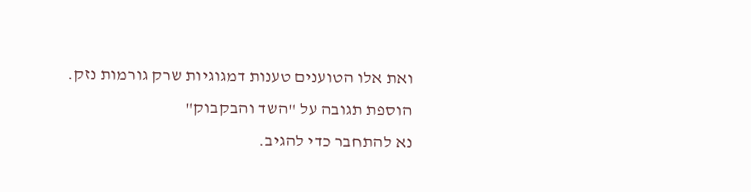ואת אלו הטוענים טענות דמגוגיות שרק גורמות נזק.
הוספת תגובה על "השד והבקבוק"
נא להתחבר כדי להגיב.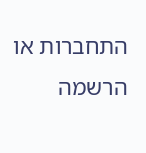התחברות או הרשמה